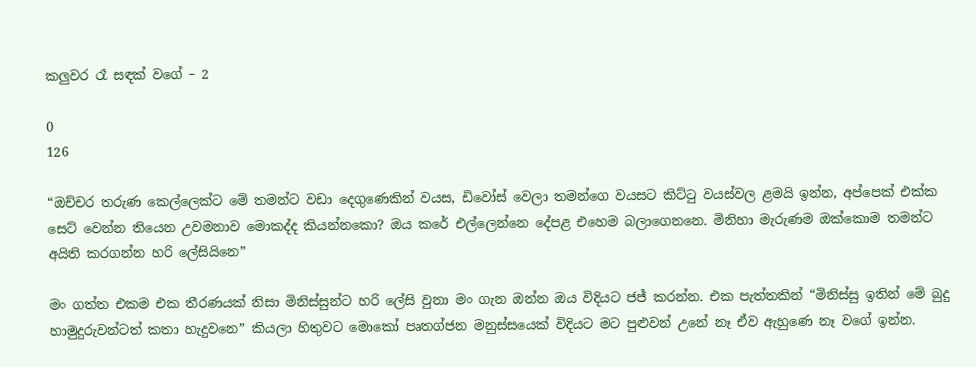කලුවර රෑ සඳක් වගේ – 2

0
126

“ඔච්චර තරුණ කෙල්ලෙක්ට මේ තමන්ට වඩා දෙගුණෙකින් වයස, ඩිවෝස් වෙලා තමන්ගෙ වයසට කිට්ටු වයස්වල ළමයි ඉන්න, අප්පෙක් එක්ක සෙට් වෙන්න තියෙන උවමනාව මොකද්ද කියන්නකො? ඔය කරේ එල්ලෙන්නෙ දේපළ එහෙම බලාගෙනනෙ. මිනිහා මැරුණම ඔක්කොම තමන්ට අයිති කරගන්න හරි ලේසියිනෙ”

මං ගත්ත එකම එක තීරණයක් නිසා මිනිස්සුන්ට හරි ලේසි වුනා මං ගැන ඔන්න ඔය විදියට ජජ් කරන්න. එක පැත්තකින් “මිනිස්සු ඉතින් මේ බුදු හාමුදුරුවන්ටත් කතා හැදුවනෙ” කියලා හිතුවට මොකෝ පෘතග්ජන මනුස්සයෙක් විදියට මට පුළුවන් උනේ නෑ ඒව ඇහුණෙ නෑ වගේ ඉන්න.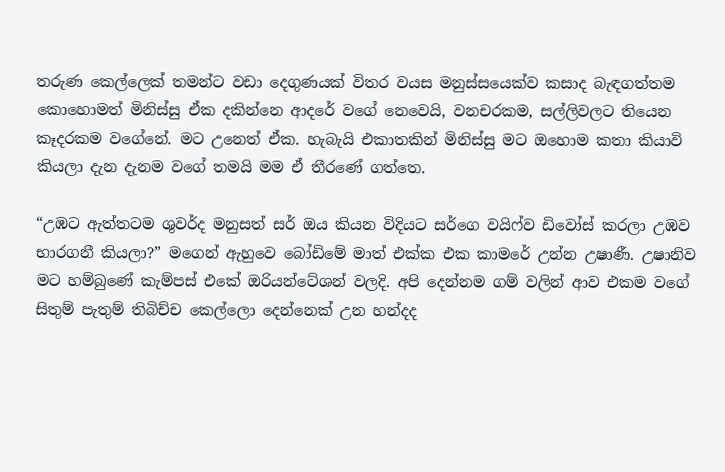තරුණ කෙල්ලෙක් තමන්ට වඩා දෙගුණයක් විතර වයස මනුස්සයෙක්ව කසාද බැඳගත්තම කොහොමත් මිනිස්සු ඒක දකින්නෙ ආදරේ වගේ නෙවෙයි, වනචරකම, සල්ලිවලට තියෙන කෑදරකම වගේනේ. මට උනෙත් ඒක. හැබැයි එකාතකින් මිනිස්සු මට ඔහොම කතා කියාවි කියලා දැන දැනම වගේ තමයි මම ඒ තීරණේ ගත්තෙ.

“උඹට ඇත්තටම ශුවර්ද මනුසත් සර් ඔය කියන විදියට සර්ගෙ වයිෆ්ව ඩිවෝස් කරලා උඹව භාරගනී කියලා?” මගෙන් ඇහුවෙ බෝඩිමේ මාත් එක්ක එක කාමරේ උන්න උෂාණී. උෂානිව මට හම්බුණේ කැම්පස් එකේ ඔරියන්ටේශන් වලදි. අපි දෙන්නම ගම් වලින් ආව එකම වගේ සිතුම් පැතුම් තිබිච්ච කෙල්ලො දෙන්නෙක් උන හන්දද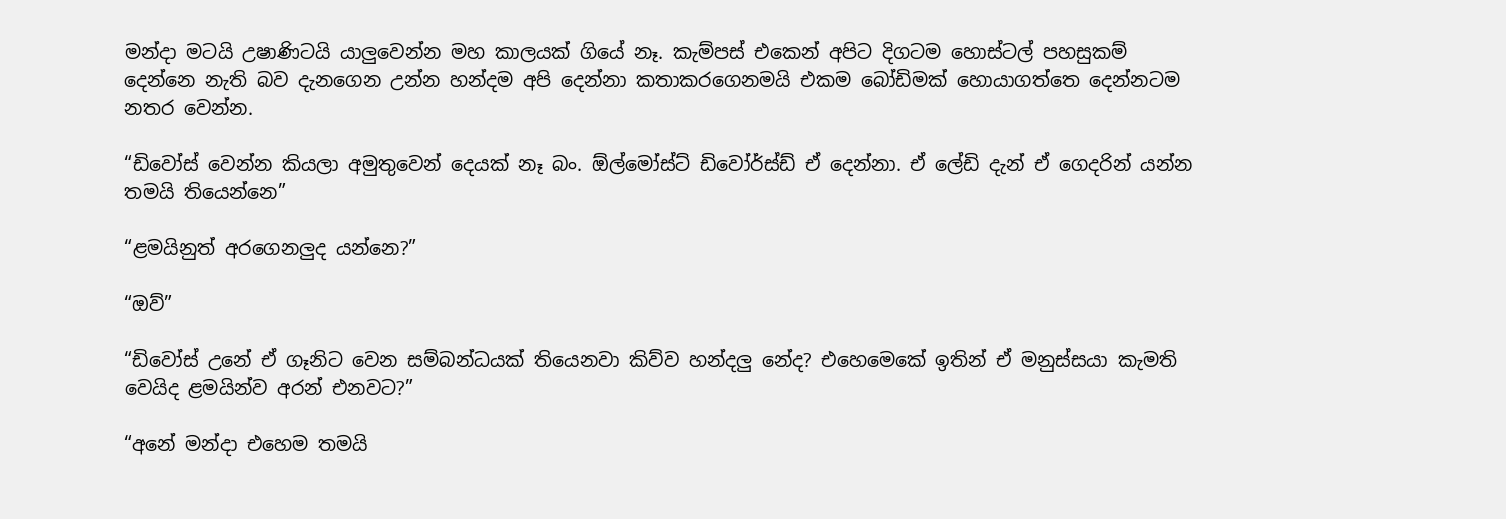මන්දා මටයි උෂාණිටයි යාලුවෙන්න මහ කාලයක් ගියේ නෑ. කැම්පස් එකෙන් අපිට දිගටම හොස්ටල් පහසුකම් දෙන්නෙ නැති බව දැනගෙන උන්න හන්දම අපි දෙන්නා කතාකරගෙනමයි එකම බෝඩිමක් හොයාගත්තෙ දෙන්නටම නතර වෙන්න.

“ඩිවෝස් වෙන්න කියලා අමුතුවෙන් දෙයක් නෑ බං. ඕල්මෝස්ට් ඩිවෝර්ස්ඩ් ඒ දෙන්නා. ඒ ලේඩි දැන් ඒ ගෙදරින් යන්න තමයි තියෙන්නෙ”

“ළමයිනුත් අරගෙනලුද යන්නෙ?”

“ඔව්”

“ඩිවෝස් උනේ ඒ ගෑනිට වෙන සම්බන්ධයක් තියෙනවා කිව්ව හන්දලු නේද? එහෙමෙකේ ඉතින් ඒ මනුස්සයා කැමති වෙයිද ළමයින්ව අරන් එනවට?”

“අනේ මන්දා එහෙම තමයි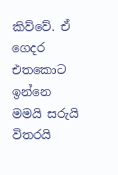කිව්වේ. ඒ ගෙදර එතකොට ඉන්නෙ මමයි සරුයි විතරයි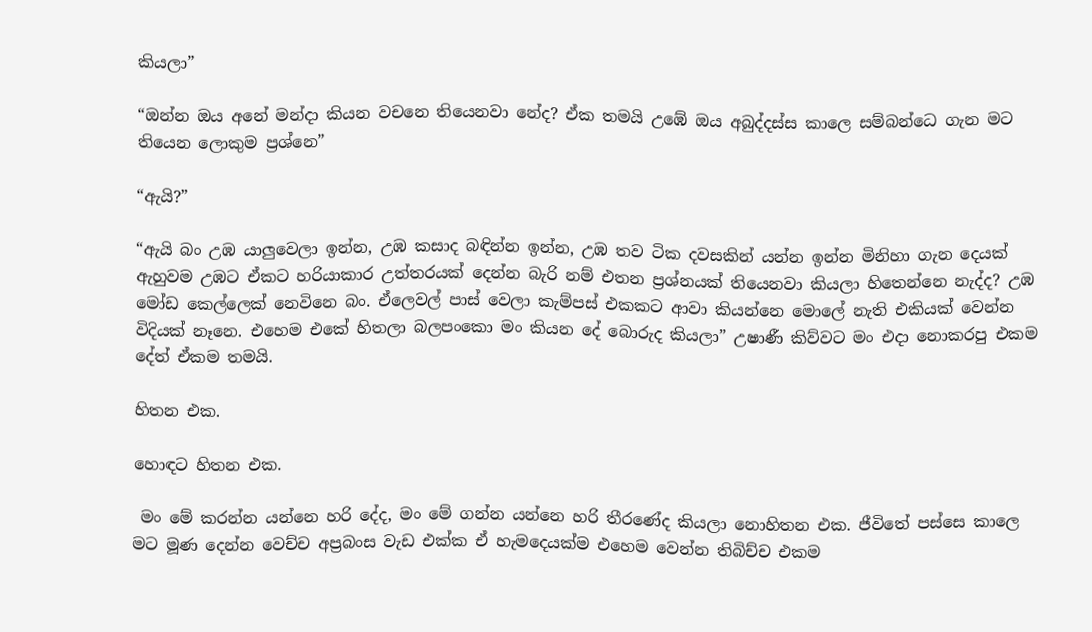කියලා”

“ඔන්න ඔය අනේ මන්දා කියන වචනෙ තියෙනවා නේද? ඒක තමයි උඹේ ඔය අබුද්දස්ස කාලෙ සම්බන්ධෙ ගැන මට තියෙන ලොකුම ප්‍රශ්නෙ”

“ඇයි?”

“ඇයි බං උඹ යාලුවෙලා ඉන්න, උඹ කසාද බඳින්න ඉන්න, උඹ තව ටික දවසකින් යන්න ඉන්න මිනිහා ගැන දෙයක් ඇහුවම උඹට ඒකට හරියාකාර උත්තරයක් දෙන්න බැරි නම් එතන ප්‍රශ්නයක් තියෙනවා කියලා හිතෙන්නෙ නැද්ද? උඹ මෝඩ කෙල්ලෙක් නෙවිනෙ බං. ඒලෙවල් පාස් වෙලා කැම්පස් එකකට ආවා කියන්නෙ මොලේ නැති එකියක් වෙන්න විදියක් නෑනෙ. එහෙම එකේ හිතලා බලපංකො මං කියන දේ බොරුද කියලා” උෂාණී කිව්වට මං එදා නොකරපු එකම දේත් ඒකම තමයි.

හිතන එක.

හොඳට හිතන එක.

 මං මේ කරන්න යන්නෙ හරි දේද, මං මේ ගන්න යන්නෙ හරි තීරණේද කියලා නොහිතන එක. ජීවිතේ පස්සෙ කාලෙ මට මූණ දෙන්න වෙච්ච අප්‍රබංස වැඩ එක්ක ඒ හැමදෙයක්ම එහෙම වෙන්න තිබිච්ච එකම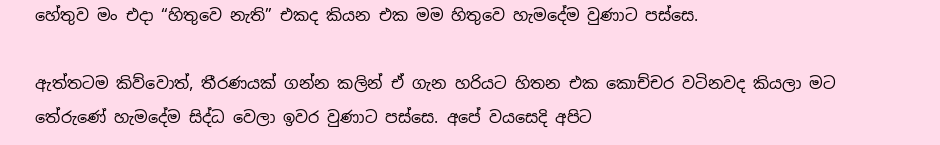හේතුව මං එදා “හිතුවෙ නැති” එකද කියන එක මම හිතුවෙ හැමදේම වුණාට පස්සෙ.

ඇත්තටම කිව්වොත්, තීරණයක් ගන්න කලින් ඒ ගැන හරියට හිතන එක කොච්චර වටිනවද කියලා මට තේරුණේ හැමදේම සිද්ධ වෙලා ඉවර වුණාට පස්සෙ. අපේ වයසෙදි අපිට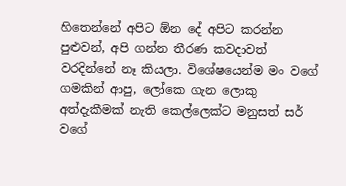හිතෙන්නේ අපිට ඕන දේ අපිට කරන්න පුළුවන්, අපි ගන්න තීරණ කවදාවත් වරදින්නේ නෑ කියලා. විශේෂයෙන්ම මං වගේ ගමකින් ආපු, ලෝකෙ ගැන ලොකු අත්දැකීමක් නැති කෙල්ලෙක්ට මනුසත් සර් වගේ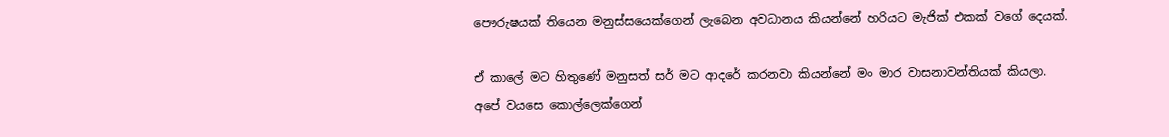පෞරුෂයක් තියෙන මනුස්සයෙක්ගෙන් ලැබෙන අවධානය කියන්නේ හරියට මැජික් එකක් වගේ දෙයක්.

ඒ කාලේ මට හිතුණේ මනුසත් සර් මට ආදරේ කරනවා කියන්නේ මං මාර වාසනාවන්තියක් කියලා. අපේ වයසෙ කොල්ලෙක්ගෙන්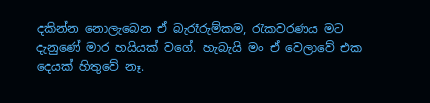දකින්න නොලැබෙන ඒ බැරෑරුම්කම, රැකවරණය මට දැනුණේ මාර හයියක් වගේ. හැබැයි මං ඒ වෙලාවේ එක දෙයක් හිතුවේ නෑ.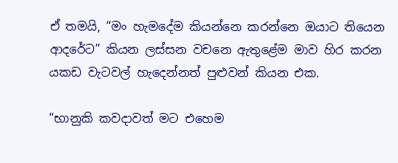ඒ තමයි, “මං හැමදේම කියන්නෙ කරන්නෙ ඔයාට තියෙන ආදරේට” කියන ලස්සන වචනෙ ඇතුළේම මාව හිර කරන යකඩ වැටවල් හැදෙන්නත් පුළුවන් කියන එක.

“භානුකි කවදාවත් මට එහෙම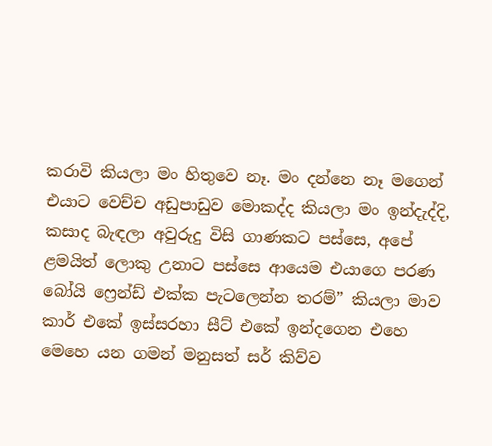කරාවි කියලා මං හිතුවෙ නෑ. මං දන්නෙ නෑ මගෙන් එයාට වෙච්ච අඩුපාඩුව මොකද්ද කියලා මං ඉන්දැද්දි, කසාද බැඳලා අවුරුදු විසි ගාණකට පස්සෙ, අපේ ළමයිත් ලොකු උනාට පස්සෙ ආයෙම එයාගෙ පරණ බෝයි ෆ්‍රෙන්ඩ් එක්ක පැටලෙන්න තරම්” කියලා මාව කාර් එකේ ඉස්සරහා සීට් එකේ ඉන්දගෙන එහෙ මෙහෙ යන ගමන් මනුසත් සර් කිව්ව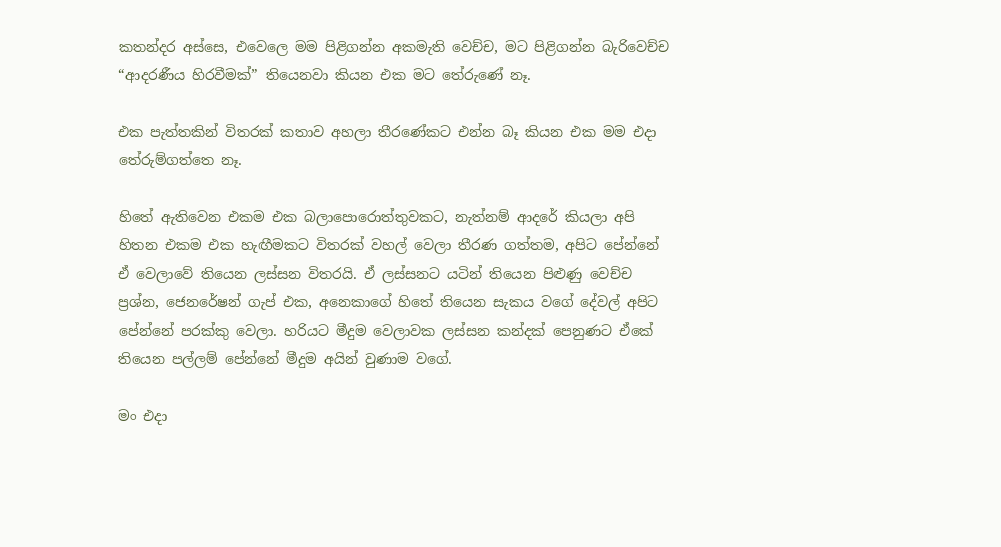කතන්දර අස්සෙ, එවෙලෙ මම පිළිගන්න අකමැති වෙච්ච, මට පිළිගන්න බැරිවෙච්ච “ආදරණීය හිරවීමක්” තියෙනවා කියන එක මට තේරුණේ නෑ.

එක පැත්තකින් විතරක් කතාව අහලා තීරණේකට එන්න බෑ කියන එක මම එදා තේරුම්ගත්තෙ නෑ.

හිතේ ඇතිවෙන එකම එක බලාපොරොත්තුවකට, නැත්නම් ආදරේ කියලා අපි හිතන එකම එක හැඟීමකට විතරක් වහල් වෙලා තීරණ ගත්තම, අපිට පේන්නේ ඒ වෙලාවේ තියෙන ලස්සන විතරයි. ඒ ලස්සනට යටින් තියෙන පිළුණු වෙච්ච ප්‍රශ්න, ජෙනරේෂන් ගැප් එක, අනෙකාගේ හිතේ තියෙන සැකය වගේ දේවල් අපිට පේන්නේ පරක්කු වෙලා. හරියට මීදුම වෙලාවක ලස්සන කන්දක් පෙනුණට ඒකේ තියෙන පල්ලම් පේන්නේ මීදුම අයින් වුණාම වගේ.

මං එදා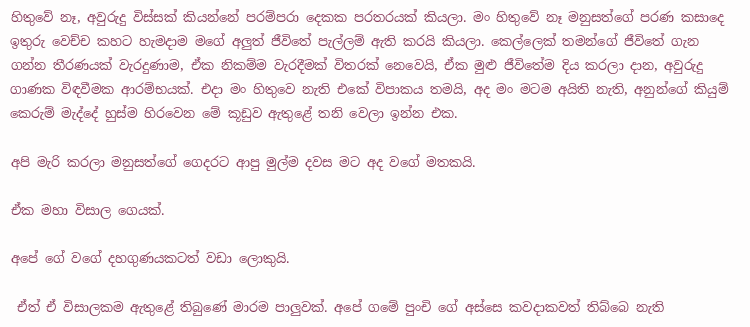හිතුවේ නෑ, අවුරුදු විස්සක් කියන්නේ පරම්පරා දෙකක පරතරයක් කියලා. මං හිතුවේ නෑ මනුසත්ගේ පරණ කසාදෙ ඉතුරු වෙච්ච කහට හැමදාම මගේ අලුත් ජීවිතේ පැල්ලම් ඇති කරයි කියලා. කෙල්ලෙක් තමන්ගේ ජීවිතේ ගැන ගන්න තීරණයක් වැරදුණාම, ඒක නිකම්ම වැරදීමක් විතරක් නෙවෙයි, ඒක මුළු ජීවිතේම දිය කරලා දාන, අවුරුදු ගාණක විඳවීමක ආරම්භයක්. එදා මං හිතුවෙ නැති එකේ විපාකය තමයි, අද මං මටම අයිති නැති, අනුන්ගේ කියුම් කෙරුම් මැද්දේ හුස්ම හිරවෙන මේ කූඩුව ඇතුළේ තනි වෙලා ඉන්න එක.

අපි මැරි කරලා මනුසත්ගේ ගෙදරට ආපු මුල්ම දවස මට අද වගේ මතකයි.

ඒක මහා විසාල ගෙයක්.

අපේ ගේ වගේ දහගුණයකටත් වඩා ලොකුයි.

 ඒත් ඒ විසාලකම ඇතුළේ තිබුණේ මාරම පාලුවක්. අපේ ගමේ පුංචි ගේ අස්සෙ කවදාකවත් තිබ්බෙ නැති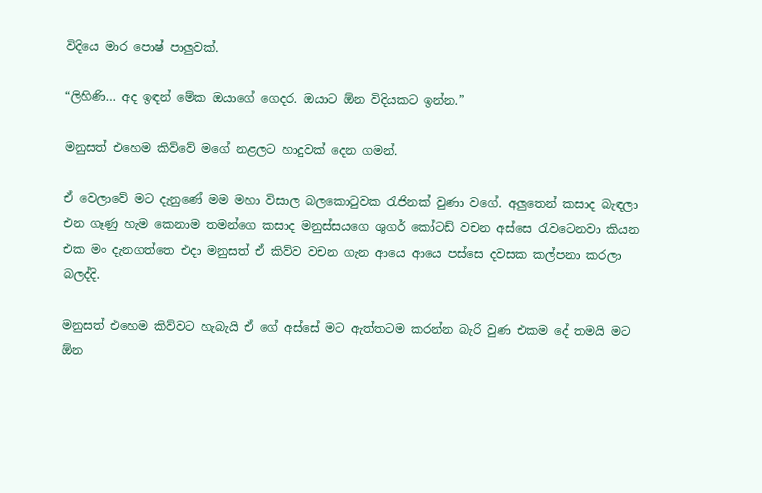විදියෙ මාර පොෂ් පාලුවක්.

“ලිහිණි… අද ඉඳන් මේක ඔයාගේ ගෙදර. ඔයාට ඕන විදියකට ඉන්න.”

මනුසත් එහෙම කිව්වේ මගේ නළලට හාදුවක් දෙන ගමන්.

ඒ වෙලාවේ මට දැනුණේ මම මහා විසාල බලකොටුවක රැජිනක් වුණා වගේ. අලුතෙන් කසාද බැඳලා එන ගෑණු හැම කෙනාම තමන්ගෙ කසාද මනුස්සයගෙ ශුගර් කෝටඩ් වචන අස්සෙ රැවටෙනවා කියන එක මං දැනගත්තෙ එදා මනුසත් ඒ කිව්ව වචන ගැන ආයෙ ආයෙ පස්සෙ දවසක කල්පනා කරලා බලද්දි.

මනුසත් එහෙම කිව්වට හැබැයි ඒ ගේ අස්සේ මට ඇත්තටම කරන්න බැරි වුණ එකම දේ තමයි මට ඕන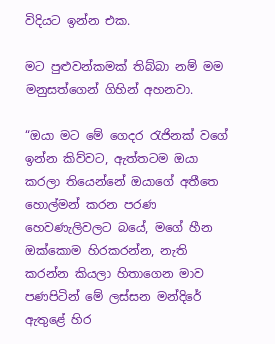විදියට ඉන්න එක.

මට පුළුවන්කමක් තිබ්බා නම් මම මනුසත්ගෙන් ගිහින් අහනවා.

“ඔයා මට මේ ගෙදර රැජිනක් වගේ ඉන්න කිව්වට, ඇත්තටම ඔයා කරලා තියෙන්නේ ඔයාගේ අතීතෙ හොල්මන් කරන පරණ හෙවණැලිවලට බයේ, මගේ හීන ඔක්කොම හිරකරන්න, නැති කරන්න කියලා හිතාගෙන මාව පණපිටින් මේ ලස්සන මන්දිරේ ඇතුළේ හිර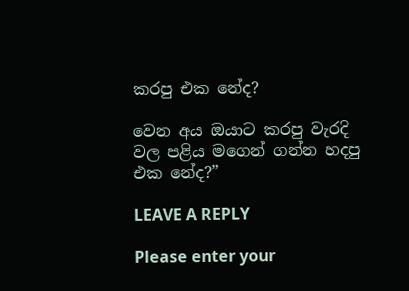කරපු එක නේද?

වෙන අය ඔයාට කරපු වැරදි වල පළිය මගෙන් ගන්න හදපු එක නේද?”

LEAVE A REPLY

Please enter your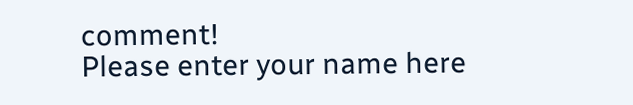comment!
Please enter your name here